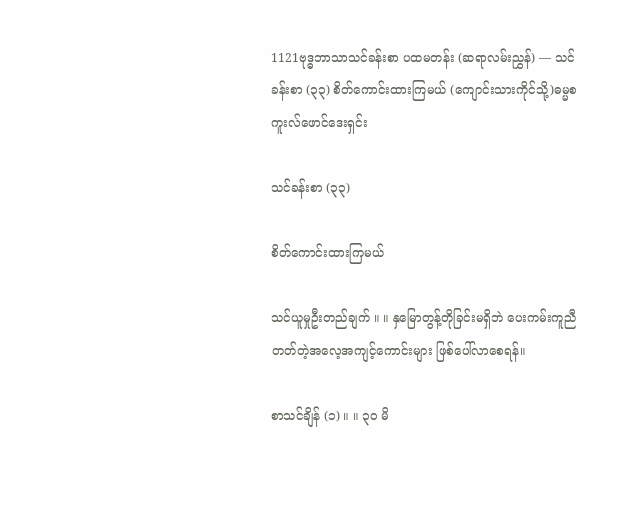1121ဗုဒ္ဓဘာသာသင်ခန်းစာ ပထမတန်း (ဆရာလမ်းညွှန်) — သင်ခန်းစာ (၃၃) စိတ်ကောင်းထားကြမယ် (ကျောင်းသားကိုင်သို့)ဓမ္မစကူးလ်ဖောင်ဒေးရှင်း

သင်ခန်းစာ (၃၃)

စိတ်ကောင်းထားကြမယ်

သင်ယူမှုဦးတည်ချက် ။ ။ နှမြောတွန့်တိုခြင်းမရှိဘဲ ပေးကမ်းကူညီတတ်တဲ့အလေ့အကျင့်ကောင်းများ ဖြစ်ပေါ်လာစေရန်။

စာသင်ချိန် (၁) ။ ။ ၃ဝ မိ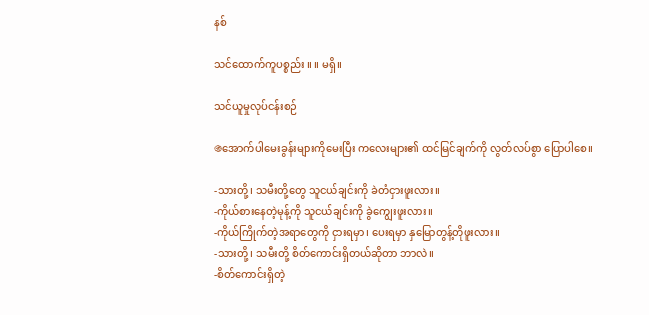နစ်

သင်ထောက်ကူပစ္စည်း ။ ။ မရှိ။

သင်ယူမှုလုပ်ငန်းစဉ်

֍အောက်ပါမေးခွန်းများကိုမေးပြီး ကလေးများ၏ ထင်မြင်ချက်ကို လွတ်လပ်စွာ ပြောပါစေ။

-သားတို့၊ သမီးတို့တွေ သူငယ်ချင်းကို ခဲတံငှားဖူးလား။
-ကိုယ်စားနေတဲ့မုန့်ကို သူငယ်ချင်းကို ခွဲကျွေးဖူးလား။
-ကိုယ်ကြိုက်တဲ့အရာတွေကို ငှားရမှာ၊ ပေးရမှာ နှမြောတွန့်တိုဖူးလား။
-သားတို့၊ သမီးတို့ စိတ်ကောင်းရှိတယ်ဆိုတာ ဘာလဲ။
-စိတ်ကောင်းရှိတဲ့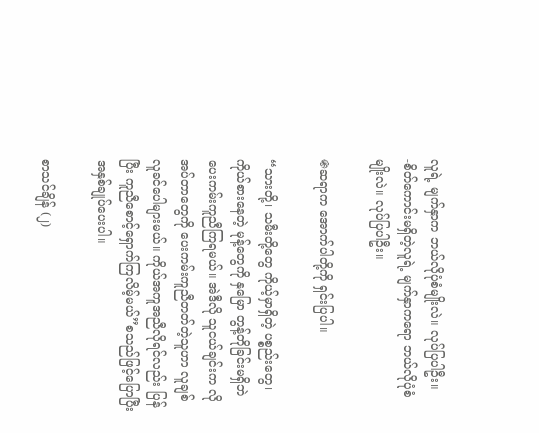လူရဲ့ မျက်နှာက ဘယ်လိုပုံစံမျိုးလဲ။ လုပ်ပြပါဦး။
-စိတ်ကောင်းမရှိတဲ့လူရဲ့ မျက်နှာကရော ဘယ်လိုပုံစံမျိုးလဲ။ လုပ်ပြပါဦး။

֍ဆရာက အောက်ပါတို့ကို ရှင်းပြပါ။

“သားတို့၊ သမီးတို့တွေ ကိုယ့်မှာရှိတဲ့ ပစ္စည်းတွေ၊ ကိုယ်စားနေတဲ့ မုန့်တွေကို နှမြော တွန့်တိုခြင်းမရှိဘဲ ပေးကမ်းကူညီကြရမယ်။ အဲဒီလို သူငယ်ချင်းက လိုအပ်တာတွေကို ပေးကမ်းကူညီတတ်တဲ့သူဟာ လူချစ်လူခင်ပေါများမယ်။ ကိုယ်အကူအညီလိုရင်လည်း ပြန်ပြီး ကူညီစောင့်ရှောက်ကြလိမ့်မယ်”စသည်ဖြင့်ပြောပြီး အနှစ်ချုပ်ပေးပါ။

စာသင်ချိန် (၂)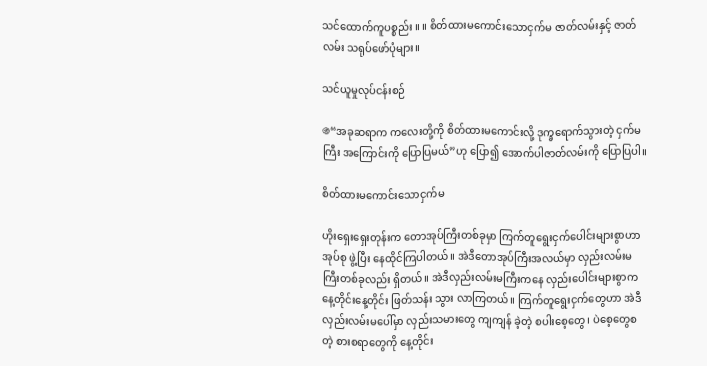သင်ထောက်ကူပစ္စည်း ။ ။ စိတ်ထားမကောင်းသောငှက်မ ဇာတ်လမ်းနှင့် ဇာတ်လမ်း သရုပ်ဖော်ပုံများ။

သင်ယူမှုလုပ်ငန်းစဉ်

֍“အခုဆရာက ကလေးတို့ကို စိတ်ထားမကောင်းလို့ ဒုက္ခရောက်သွားတဲ့ ငှက်မကြီး အကြောင်းကို ပြောပြမယ်”ဟု ပြော၍ အောက်ပါဇာတ်လမ်းကို ပြောပြပါ။

စိတ်ထားမကောင်းသောငှက်မ

ဟိုးရှေးရှေးတုန်းက တောအုပ်ကြီးတစ်ခုမှာ ကြက်တူရွေးငှက်ပေါင်းများစွာဟာ အုပ်စု ဖွဲ့ပြီး နေထိုင်ကြပါတယ်။ အဲဒီတောအုပ်ကြီးအလယ်မှာ လှည်းလမ်းမကြီးတစ်ခုလည်း ရှိတယ်။ အဲဒီလှည်းလမ်းမကြီးကနေ လှည်းပေါင်းများစွာက နေ့တိုင်းနေ့တိုင်း ဖြတ်သန်း သွား လာကြတယ်။ ကြက်တူရွေးငှက်တွေဟာ အဲဒီလှည်းလမ်းမပေါ်မှာ လှည်းသမားတွေ ကျကျန် ခဲ့တဲ့ စပါးစေ့တွေ၊ ပဲစေ့တွေစတဲ့ စားစရာတွေကို နေ့တိုင်း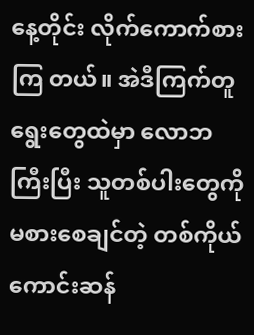နေ့တိုင်း လိုက်ကောက်စားကြ တယ်။ အဲဒီကြက်တူရွေးတွေထဲမှာ လောဘကြီးပြီး သူတစ်ပါးတွေကို မစားစေချင်တဲ့ တစ်ကိုယ်ကောင်းဆန်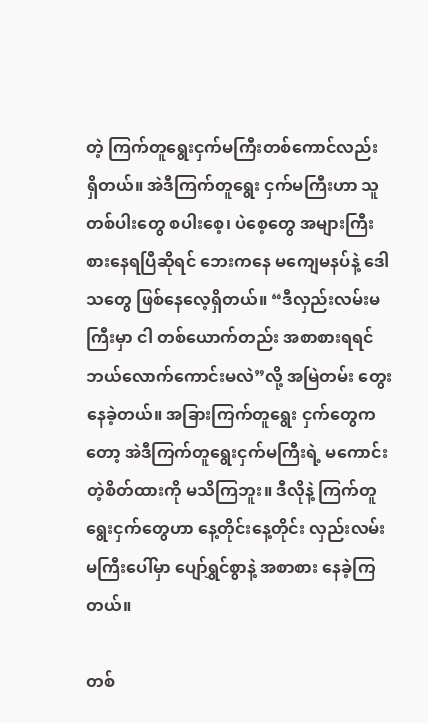တဲ့ ကြက်တူရွေးငှက်မကြီးတစ်ကောင်လည်း ရှိတယ်။ အဲဒီကြက်တူရွေး ငှက်မကြီးဟာ သူတစ်ပါးတွေ စပါးစေ့၊ ပဲစေ့တွေ အများကြီး စားနေရပြီဆိုရင် ဘေးကနေ မကျေမနပ်နဲ့ ဒေါသတွေ ဖြစ်နေလေ့ရှိတယ်။ “ဒီလှည်းလမ်းမကြီးမှာ ငါ တစ်ယောက်တည်း အစာစားရရင် ဘယ်လောက်ကောင်းမလဲ”လို့ အမြဲတမ်း တွေးနေခဲ့တယ်။ အခြားကြက်တူရွေး ငှက်တွေကတော့ အဲဒီကြက်တူရွေးငှက်မကြီးရဲ့ မကောင်းတဲ့စိတ်ထားကို မသိကြဘူး။ ဒီလိုနဲ့ ကြက်တူရွေးငှက်တွေဟာ နေ့တိုင်းနေ့တိုင်း လှည်းလမ်းမကြီးပေါ်မှာ ပျော်ရွှင်စွာနဲ့ အစာစား နေခဲ့ကြတယ်။

တစ်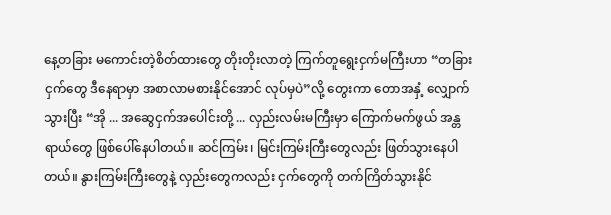နေ့တခြား မကောင်းတဲ့စိတ်ထားတွေ တိုးတိုးလာတဲ့ ကြက်တူရွေးငှက်မကြီးဟာ “တခြားငှက်တွေ ဒီနေရာမှာ အစာလာမစားနိုင်အောင် လုပ်မှပဲ”လို့ တွေးကာ တောအနှံ့ လျှောက်သွားပြီး “အို ... အဆွေငှက်အပေါင်းတို့ ... လှည်းလမ်းမကြီးမှာ ကြောက်မက်ဖွယ် အန္တရာယ်တွေ ဖြစ်ပေါ်နေပါတယ်။ ဆင်ကြမ်း၊ မြင်းကြမ်းကြီးတွေလည်း ဖြတ်သွားနေပါတယ်။ နွားကြမ်းကြီးတွေနဲ့ လှည်းတွေကလည်း ငှက်တွေကို တက်ကြိတ်သွားနိုင်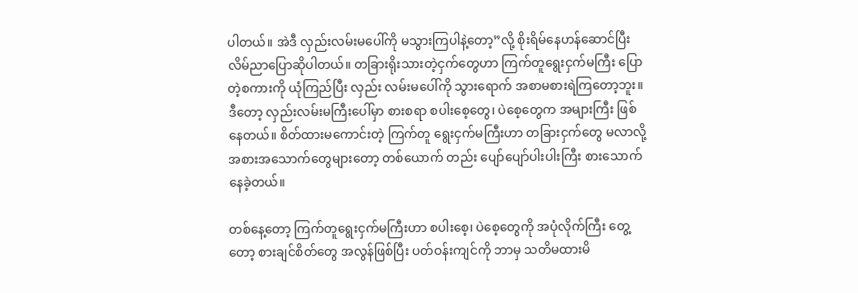ပါတယ်။ အဲဒီ လှည်းလမ်းမပေါ်ကို မသွားကြပါနဲ့တော့”လို့ စိုးရိမ်နေဟန်ဆောင်ပြီး လိမ်ညာပြောဆိုပါတယ်။ တခြားရိုးသားတဲ့ငှက်တွေဟာ ကြက်တူရွေးငှက်မကြီး ပြောတဲ့စကားကို ယုံကြည်ပြီး လှည်း လမ်းမပေါ်ကို သွားရောက် အစာမစားရဲကြတော့ဘူး။ ဒီတော့ လှည်းလမ်းမကြီးပေါ်မှာ စားစရာ စပါးစေ့တွေ၊ ပဲစေ့တွေက အများကြီး ဖြစ်နေတယ်။ စိတ်ထားမကောင်းတဲ့ ကြက်တူ ရွေးငှက်မကြီးဟာ တခြားငှက်တွေ မလာလို့ အစားအသောက်တွေများတော့ တစ်ယောက် တည်း ပျော်ပျော်ပါးပါးကြီး စားသောက်နေခဲ့တယ်။

တစ်နေ့တော့ ကြက်တူရွေးငှက်မကြီးဟာ စပါးစေ့၊ ပဲစေ့တွေကို အပုံလိုက်ကြီး တွေ့ တော့ စားချင်စိတ်တွေ အလွန်ဖြစ်ပြီး ပတ်ဝန်းကျင်ကို ဘာမှ သတိမထားမိ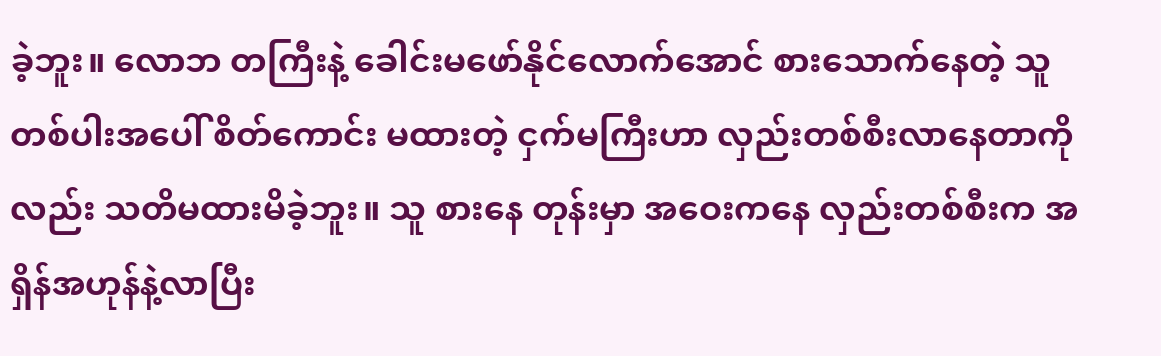ခဲ့ဘူး။ လောဘ တကြီးနဲ့ ခေါင်းမဖော်နိုင်လောက်အောင် စားသောက်နေတဲ့ သူတစ်ပါးအပေါ် စိတ်ကောင်း မထားတဲ့ ငှက်မကြီးဟာ လှည်းတစ်စီးလာနေတာကိုလည်း သတိမထားမိခဲ့ဘူး။ သူ စားနေ တုန်းမှာ အဝေးကနေ လှည်းတစ်စီးက အရှိန်အဟုန်နဲ့လာပြီး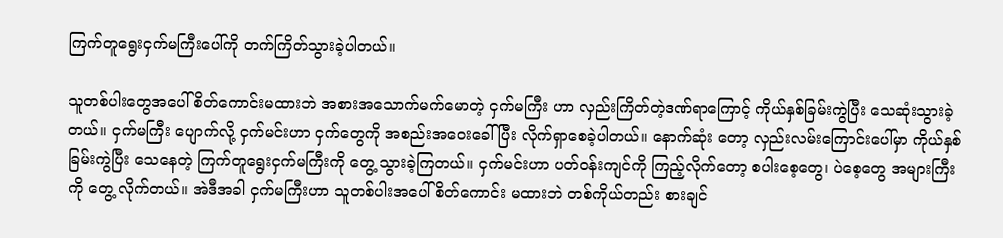ကြက်တူရွေးငှက်မကြီးပေါ်ကို တက်ကြိတ်သွားခဲ့ပါတယ်။

သူတစ်ပါးတွေအပေါ် စိတ်ကောင်းမထားဘဲ အစားအသောက်မက်မောတဲ့ ငှက်မကြီး ဟာ လှည်းကြိတ်တဲ့ဒဏ်ရာကြောင့် ကိုယ်နှစ်ခြမ်းကွဲပြီး သေဆုံးသွားခဲ့တယ်။ ငှက်မကြီး ပျောက်လို့ ငှက်မင်းဟာ ငှက်တွေကို အစည်းအဝေးခေါ်ပြီး လိုက်ရှာစေခဲ့ပါတယ်။ နောက်ဆုံး တော့ လှည်းလမ်းကြောင်းပေါ်မှာ ကိုယ်နှစ်ခြမ်းကွဲပြီး သေနေတဲ့ ကြက်တူရွေးငှက်မကြီးကို တွေ့ သွားခဲ့ကြတယ်။ ငှက်မင်းဟာ ပတ်ဝန်းကျင်ကို ကြည့်လိုက်တော့ စပါးစေ့တွေ၊ ပဲစေ့တွေ အများကြီးကို တွေ့ လိုက်တယ်။ အဲဒီအခါ ငှက်မကြီးဟာ သူတစ်ပါးအပေါ် စိတ်ကောင်း မထားဘဲ တစ်ကိုယ်တည်း စားချင်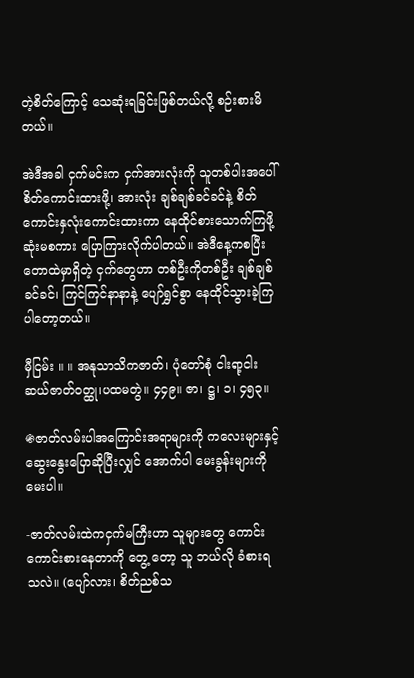တဲ့စိတ်ကြောင့် သေဆုံးရခြင်းဖြစ်တယ်လို့ စဉ်းစားမိတယ်။

အဲဒီအခါ ငှက်မင်းက ငှက်အားလုံးကို သူတစ်ပါးအပေါ် စိတ်ကောင်းထားဖို့၊ အားလုံး ချစ်ချစ်ခင်ခင်နဲ့ စိတ်ကောင်းနှလုံးကောင်းထားကာ နေထိုင်စားသောက်ကြဖို့ ဆုံးမစကား ပြောကြားလိုက်ပါတယ်။ အဲဒီနေ့ကစပြီး တောထဲမှာရှိတဲ့ ငှက်တွေဟာ တစ်ဦးကိုတစ်ဦး ချစ်ချစ်ခင်ခင်၊ ကြင်ကြင်နာနာနဲ့ ပျော်ရွှင်စွာ နေထိုင်သွားခဲ့ကြပါတော့တယ်။

မှီငြမ်း ။ ။ အနုသာသိကဇာတ်၊ ပုံတော်စုံ ငါးရာ့ငါးဆယ်ဇာတ်ဝတ္ထု၊ပထမတွဲ။ ၄၄၉။ ဇာ၊ ဋ္ဌ၊ ၁၊ ၄၅၃။

֍ဇာတ်လမ်းပါအကြောင်းအရာများကို ကလေးများနှင့် ဆွေးနွေးပြောဆိုပြီးလျှင် အောက်ပါ မေးခွန်းများကို မေးပါ။

-ဇာတ်လမ်းထဲကငှက်မကြီးဟာ သူများတွေ ကောင်းကောင်းစားနေတာကို တွေ့ တော့ သူ ဘယ်လို ခံစားရသလဲ။ (ပျော်လား၊ စိတ်ညစ်သ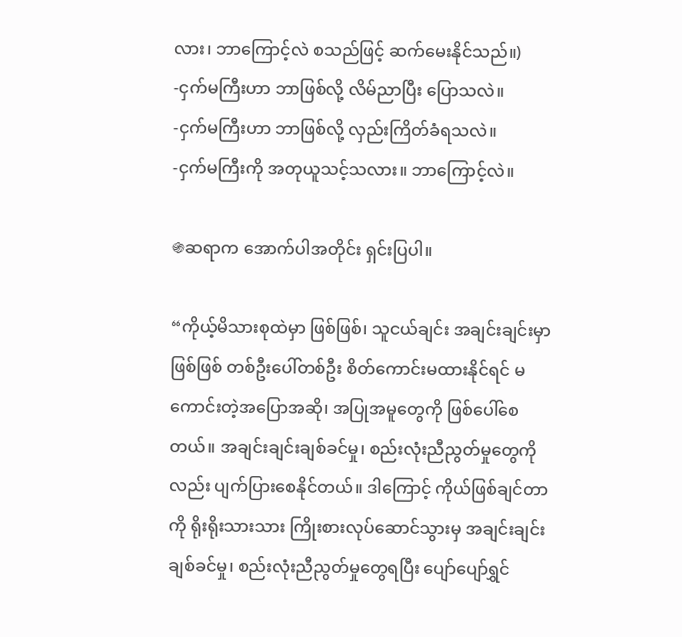လား၊ ဘာကြောင့်လဲ စသည်ဖြင့် ဆက်မေးနိုင်သည်။)
-ငှက်မကြီးဟာ ဘာဖြစ်လို့ လိမ်ညာပြီး ပြောသလဲ။
-ငှက်မကြီးဟာ ဘာဖြစ်လို့ လှည်းကြိတ်ခံရသလဲ။
-ငှက်မကြီးကို အတုယူသင့်သလား။ ဘာကြောင့်လဲ။

֍ဆရာက အောက်ပါအတိုင်း ရှင်းပြပါ။

“ကိုယ့်မိသားစုထဲမှာ ဖြစ်ဖြစ်၊ သူငယ်ချင်း အချင်းချင်းမှာဖြစ်ဖြစ် တစ်ဦးပေါ်တစ်ဦး စိတ်ကောင်းမထားနိုင်ရင် မကောင်းတဲ့အပြောအဆို၊ အပြုအမူတွေကို ဖြစ်ပေါ်စေတယ်။ အချင်းချင်းချစ်ခင်မှု၊ စည်းလုံးညီညွတ်မှုတွေကိုလည်း ပျက်ပြားစေနိုင်တယ်။ ဒါကြောင့် ကိုယ်ဖြစ်ချင်တာကို ရိုးရိုးသားသား ကြိုးစားလုပ်ဆောင်သွားမှ အချင်းချင်း ချစ်ခင်မှု၊ စည်းလုံးညီညွတ်မှုတွေရပြီး ပျော်ပျော်ရွှင်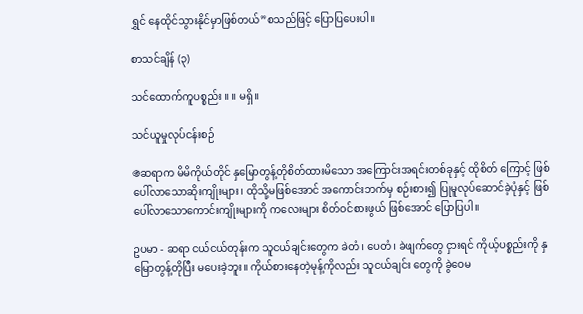ရွှင် နေထိုင်သွားနိုင်မှာဖြစ်တယ်”စသည်ဖြင့် ပြောပြပေးပါ။

စာသင်ချိန် (၃)

သင်ထောက်ကူပစ္စည်း ။ ။ မရှိ။

သင်ယူမှုလုပ်ငန်းစဉ်

֍ဆရာက မိမိကိုယ်တိုင် နှမြောတွန့်တိုစိတ်ထားမိသော အကြောင်းအရင်းတစ်ခုနှင့် ထိုစိတ် ကြောင့် ဖြစ်ပေါ်လာသောဆိုးကျိုးများ၊ ထိုသို့မဖြစ်အောင် အကောင်းဘက်မှ စဉ်းစား၍ ပြုမူလုပ်ဆောင်ခဲ့ပုံနှင့် ဖြစ်ပေါ်လာသောကောင်းကျိုးများကို ကလေးများ စိတ်ဝင်စားဖွယ် ဖြစ်အောင် ပြောပြပါ။

ဥပမာ - ဆရာ ငယ်ငယ်တုန်းက သူငယ်ချင်းတွေက ခဲတံ၊ ပေတံ၊ ခဲဖျက်တွေ ငှားရင် ကိုယ့်ပစ္စည်းကို နှမြောတွန့်တိုပြီး မပေးခဲ့ဘူး။ ကိုယ်စားနေတဲ့မုန့်ကိုလည်း သူငယ်ချင်း တွေကို ခွဲဝေမ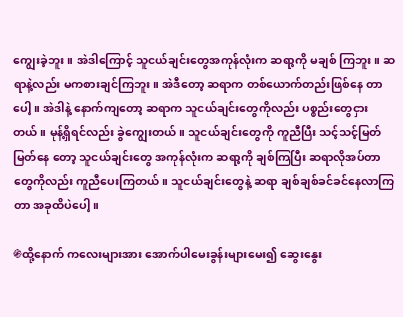ကျွေးခဲ့ဘူး။ အဲဒါကြောင့် သူငယ်ချင်းတွေအကုန်လုံးက ဆရာ့ကို မချစ် ကြဘူး။ ဆရာနဲ့လည်း မကစားချင်ကြဘူး။ အဲဒီတော့ ဆရာက တစ်ယောက်တည်းဖြစ်နေ တာပေါ့။ အဲဒါနဲ့ နောက်ကျတော့ ဆရာက သူငယ်ချင်းတွေကိုလည်း ပစ္စည်းတွေငှား တယ်။ မုန့်ရှိရင်လည်း ခွဲကျွေးတယ်။ သူငယ်ချင်းတွေကို ကူညီပြီး သင့်သင့်မြတ်မြတ်နေ တော့ သူငယ်ချင်းတွေ အကုန်လုံးက ဆရာ့ကို ချစ်ကြပြီး ဆရာလိုအပ်တာတွေကိုလည်း ကူညီပေးကြတယ်။ သူငယ်ချင်းတွေနဲ့ ဆရာ ချစ်ချစ်ခင်ခင်နေလာကြတာ အခုထိပဲပေါ့။

֍ထို့နောက် ကလေးများအား အောက်ပါမေးခွန်းများမေး၍ ဆွေးနွေး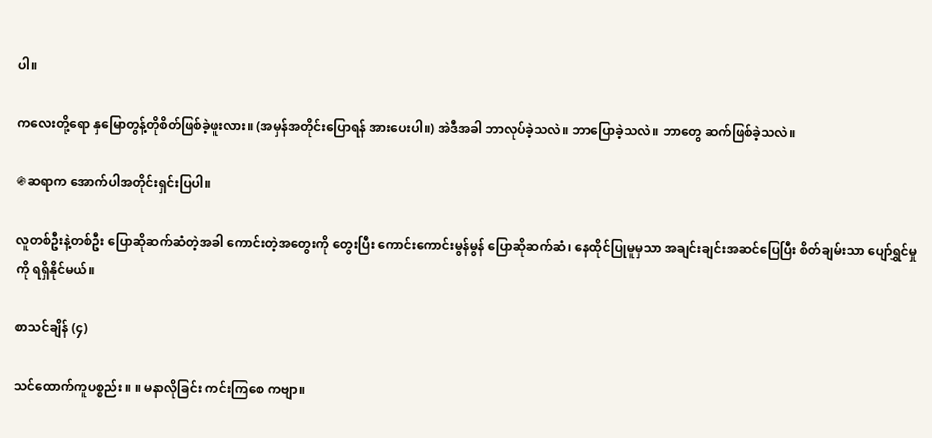ပါ။

ကလေးတို့ရော နှမြောတွန့်တိုစိတ်ဖြစ်ခဲ့ဖူးလား။ (အမှန်အတိုင်းပြောရန် အားပေးပါ။) အဲဒီအခါ ဘာလုပ်ခဲ့သလဲ။ ဘာပြောခဲ့သလဲ။ ဘာတွေ ဆက်ဖြစ်ခဲ့သလဲ။

֍ဆရာက အောက်ပါအတိုင်းရှင်းပြပါ။

လူတစ်ဦးနဲ့တစ်ဦး ပြောဆိုဆက်ဆံတဲ့အခါ ကောင်းတဲ့အတွေးကို တွေးပြီး ကောင်းကောင်းမွန်မွန် ပြောဆိုဆက်ဆံ၊ နေထိုင်ပြုမူမှသာ အချင်းချင်းအဆင်ပြေပြီး စိတ်ချမ်းသာ ပျော်ရွှင်မှုကို ရရှိနိုင်မယ်။

စာသင်ချိန် (၄)

သင်ထောက်ကူပစ္စည်း ။ ။ မနာလိုခြင်း ကင်းကြစေ ကဗျာ။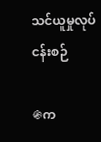သင်ယူမှုလုပ်ငန်းစဉ်

֍က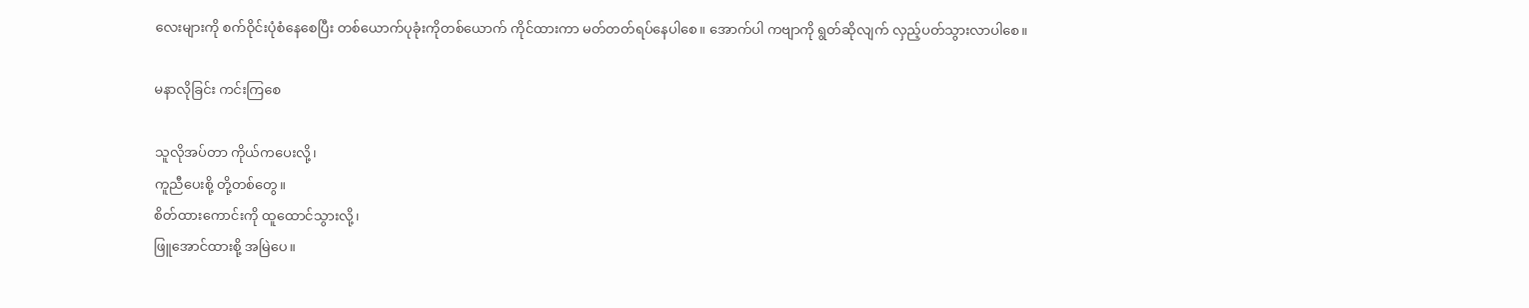လေးများကို စက်ဝိုင်းပုံစံနေစေပြီး တစ်ယောက်ပုခုံးကိုတစ်ယောက် ကိုင်ထားကာ မတ်တတ်ရပ်နေပါစေ။ အောက်ပါ ကဗျာကို ရွတ်ဆိုလျက် လှည့်ပတ်သွားလာပါစေ။

မနာလိုခြင်း ကင်းကြစေ

သူလိုအပ်တာ ကိုယ်ကပေးလို့၊
ကူညီပေးစို့ တို့တစ်တွေ။
စိတ်ထားကောင်းကို ထူထောင်သွားလို့၊
ဖြူအောင်ထားစို့ အမြဲပေ။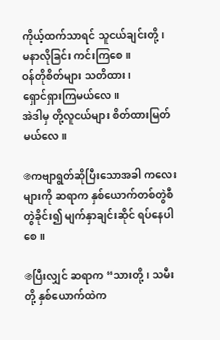ကိုယ့်ထက်သာရင် သူငယ်ချင်းတို့၊
မနာလိုခြင်း ကင်းကြစေ။
ဝန်တိုစိတ်များ သတိထား၊
ရှောင်ရှားကြမယ်လေ။
အဲဒါမှ တို့လူငယ်များ စိတ်ထားမြတ်မယ်လေ။

֍ကဗျာရွတ်ဆိုပြီးသောအခါ ကလေးများကို ဆရာက နှစ်ယောက်တစ်တွဲစီ တွဲခိုင်း၍ မျက်နှာချင်းဆိုင် ရပ်နေပါစေ။

֍ပြီးလျှင် ဆရာက “သားတို့၊ သမီးတို့ နှစ်ယောက်ထဲက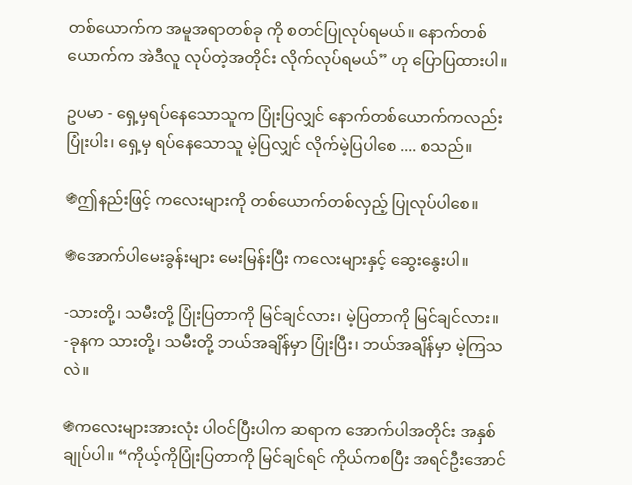တစ်ယောက်က အမူအရာတစ်ခု ကို စတင်ပြုလုပ်ရမယ်။ နောက်တစ်ယောက်က အဲဒီလူ လုပ်တဲ့အတိုင်း လိုက်လုပ်ရမယ်” ဟု ပြောပြထားပါ။

ဥပမာ - ရှေ့မှရပ်နေသောသူက ပြုံးပြလျှင် နောက်တစ်ယောက်ကလည်း ပြုံးပါး၊ ရှေ့မှ ရပ်နေသောသူ မဲ့ပြလျှင် လိုက်မဲ့ပြပါစေ .... စသည်။

֍ဤနည်းဖြင့် ကလေးများကို တစ်ယောက်တစ်လှည့် ပြုလုပ်ပါစေ။

֍အောက်ပါမေးခွန်းများ မေးမြန်းပြီး ကလေးများနှင့် ဆွေးနွေးပါ။

-သားတို့၊ သမီးတို့ ပြုံးပြတာကို မြင်ချင်လား၊ မဲ့ပြတာကို မြင်ချင်လား။
-ခုနက သားတို့၊ သမီးတို့ ဘယ်အချိန်မှာ ပြုံးပြီး၊ ဘယ်အချိန်မှာ မဲ့ကြသလဲ။

֍ကလေးများအားလုံး ပါဝင်ပြီးပါက ဆရာက အောက်ပါအတိုင်း အနှစ်ချုပ်ပါ။ “ကိုယ့်ကိုပြုံးပြတာကို မြင်ချင်ရင် ကိုယ်ကစပြီး အရင်ဦးအောင်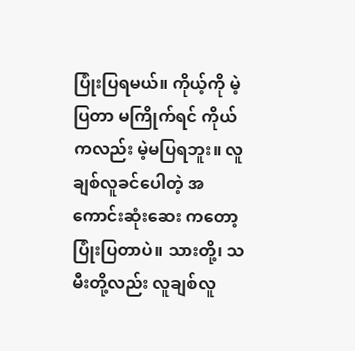ပြုံးပြရမယ်။ ကိုယ့်ကို မဲ့ပြတာ မကြိုက်ရင် ကိုယ်ကလည်း မဲ့မပြရဘူး။ လူချစ်လူခင်ပေါတဲ့ အကောင်းဆုံးဆေး ကတော့ ပြုံးပြတာပဲ။ သားတို့၊ သမီးတို့လည်း လူချစ်လူ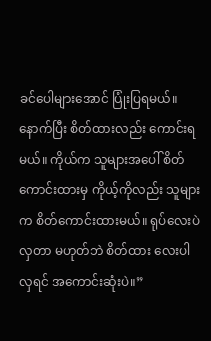ခင်ပေါများအောင် ပြုံးပြရမယ်။ နောက်ပြီး စိတ်ထားလည်း ကောင်းရမယ်။ ကိုယ်က သူများအပေါ် စိတ်ကောင်းထားမှ ကိုယ့်ကိုလည်း သူများက စိတ်ကောင်းထားမယ်။ ရုပ်လေးပဲလှတာ မဟုတ်ဘဲ စိတ်ထား လေးပါလှရင် အကောင်းဆုံးပဲ။”